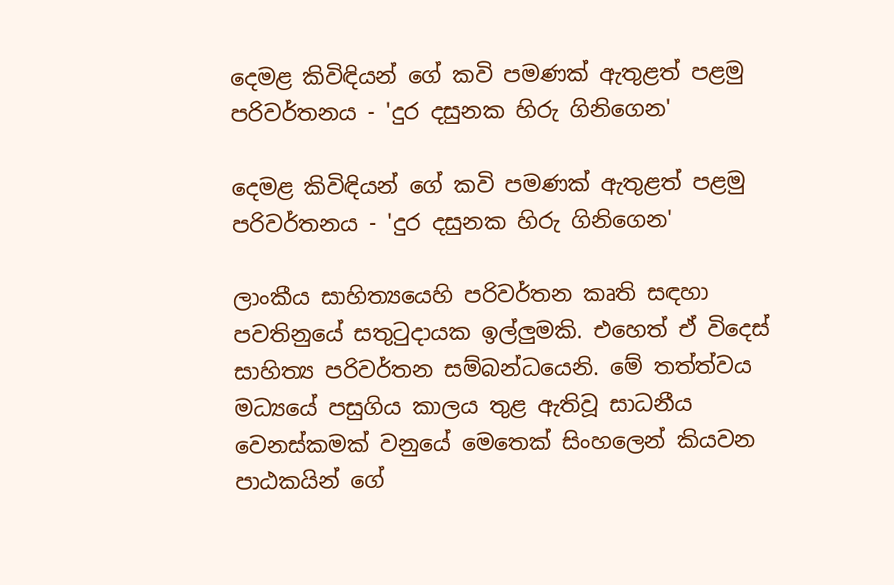දෙමළ කිවිඳියන් ගේ කවි පමණක් ඇතුළත් පළමු පරිවර්තනය - 'දුර දසුනක හිරු ගිනිගෙන'

දෙමළ කිවිඳියන් ගේ කවි පමණක් ඇතුළත් පළමු පරිවර්තනය - 'දුර දසුනක හිරු ගිනිගෙන'

ලාංකීය සාහිත්‍යයෙහි පරිවර්තන කෘති සඳහා පවතිනුයේ සතුටුදායක ඉල්ලුමකි. එහෙත් ඒ විදෙස් සාහිත්‍ය පරිවර්තන සම්බන්ධයෙනි. මේ තත්ත්වය මධ්‍යයේ පසුගිය කාලය තුළ ඇතිවූ සාධනීය වෙනස්කමක් වනුයේ මෙතෙක් සිංහලෙන් කියවන පාඨකයින් ගේ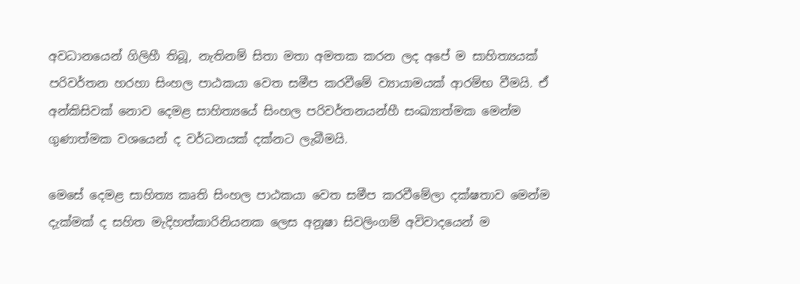අවධානයෙන් ගිලිහී තිබූ, නැතිනම් සිතා මතා අමතක කරන ලද අපේ ම සාහිත්‍යයක් පරිවර්තන හරහා සිංහල පාඨකයා වෙත සමීප කරවීමේ ව්‍යායාමයක් ආරම්භ වීමයි. ඒ අන්කිසිවක් නොව දෙමළ සාහිත්‍යයේ සිංහල පරිවර්තනයන්හී සංඛ්‍යාත්මක මෙන්ම ගුණාත්මක වශයෙන් ද වර්ධනයක් දක්නට ලැබීමයි.

මෙසේ දෙමළ සාහිත්‍ය කෘති සිංහල පාඨකයා වෙත සමීප කරවීමේලා දක්ෂතාව මෙන්ම දැක්මක් ද සහිත මැදිහත්කාරිනියනක ලෙස අනූෂා සිවලිංගම් අවිවාදයෙන් ම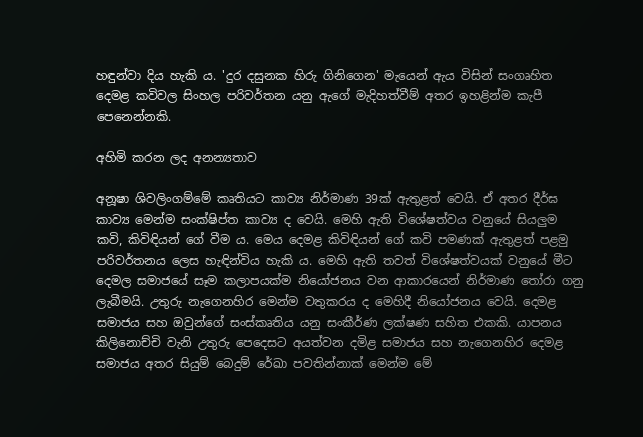හඳුන්වා දිය හැකි ය. 'දුර දසුනක හිරු ගිනිගෙන' මැයෙන් ඇය විසින් සංගෘහිත දෙමළ කවිවල සිංහල පරිවර්තන යනු ඇගේ මැදිහත්වීම් අතර ඉහළින්ම කැපී පෙනෙන්නකි.

අහිමි කරන ලද අනන්‍යතාව

අනූෂා ශිවලිංගම්මේ කෘතියට කාව්‍ය නිර්මාණ 39ක් ඇතුළත් වෙයි. ඒ අතර දීර්ඝ කාව්‍ය මෙන්ම සංක්ෂිප්ත කාව්‍ය ද වෙයි. මෙහි ඇති විශේෂත්වය වනුයේ සියලුම කවි, කිවිඳියන් ගේ වීම ය. මෙය දෙමළ කිවිඳියන් ගේ කවි පමණක් ඇතුළත් පළමු පරිවර්තනය ලෙස හැඳින්විය හැකි ය. මෙහි ඇති තවත් විශේෂත්වයක් වනුයේ මීට දෙමල සමාජයේ සෑම කලාපයක්ම නියෝජනය වන ආකාරයෙන් නිර්මාණ තෝරා ගනු ලැබීමයි. උතුරු නැගෙනහිර මෙන්ම වතුකරය ද මෙහිදී නියෝජනය වෙයි. දෙමළ සමාජය සහ ඔවුන්ගේ සංස්කෘතිය යනු සංකීර්ණ ලක්ෂණ සහිත එකකි. යාපනය කිලිනොච්චි වැනි උතුරු පෙදෙසට අයත්වන දමිළ සමාජය සහ නැගෙනහිර දෙමළ සමාජය අතර සියුම් බෙදුම් රේඛා පවතින්නාක් මෙන්ම මේ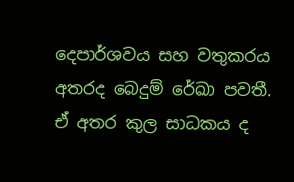දෙපාර්ශවය සහ වතුකරය අතරද බෙදුම් රේඛා පවතී. ඒ අතර කුල සාධකය ද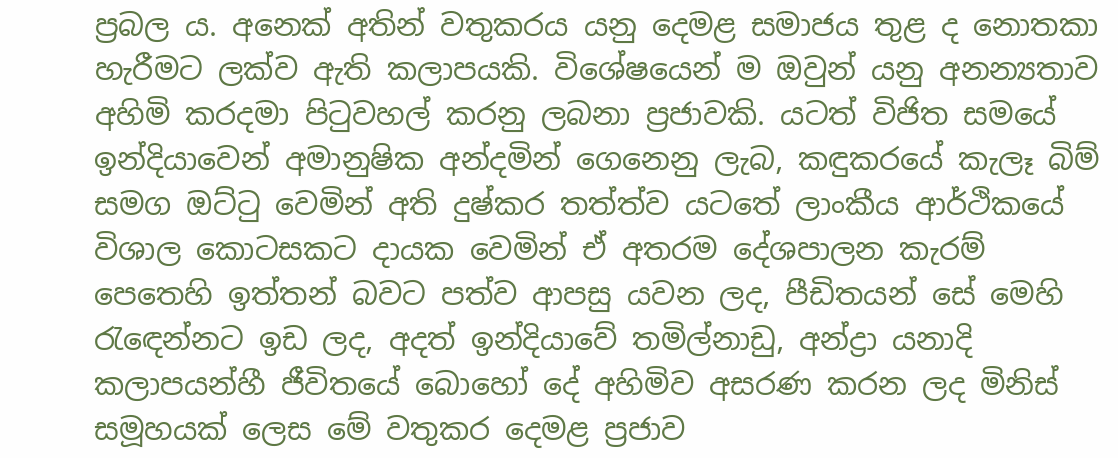ප්‍රබල ය. අනෙක් අතින් වතුකරය යනු දෙමළ සමාජය තුළ ද නොතකා හැරීමට ලක්ව ඇති කලාපයකි. විශේෂයෙන් ම ඔවුන් යනු අනන්‍යතාව අහිමි කරදමා පිටුවහල් කරනු ලබනා ප්‍රජාවකි. යටත් විජිත සමයේ ඉන්දියාවෙන් අමානුෂික අන්දමින් ගෙනෙනු ලැබ, කඳුකරයේ කැලෑ බිම් සමග ඔට්ටු වෙමින් අති දුෂ්කර තත්ත්ව යටතේ ලාංකීය ආර්ථිකයේ විශාල කොටසකට දායක වෙමින් ඒ අතරම දේශපාලන කැරම් පෙතෙහි ඉත්තන් බවට පත්ව ආපසු යවන ලද, පීඩිතයන් සේ මෙහි රැඳෙන්නට ඉඩ ලද, අදත් ඉන්දියාවේ තමිල්නාඩු, අන්ද්‍රා යනාදි කලාපයන්හී ජීවිතයේ බොහෝ දේ අහිමිව අසරණ කරන ලද මිනිස් සමූහයක් ලෙස මේ වතුකර දෙමළ ප්‍රජාව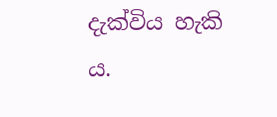දැක්විය හැකි ය.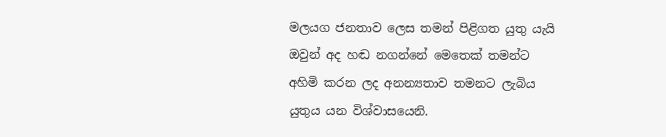මලයග ජනතාව ලෙස තමන් පිළිගත යුතු යැයි ඔවුන් අද හඬ නගන්නේ මෙතෙක් තමන්ට අහිමි කරන ලද අනන්‍යතාව තමනට ලැබිය යුතුය යන විශ්වාසයෙනි.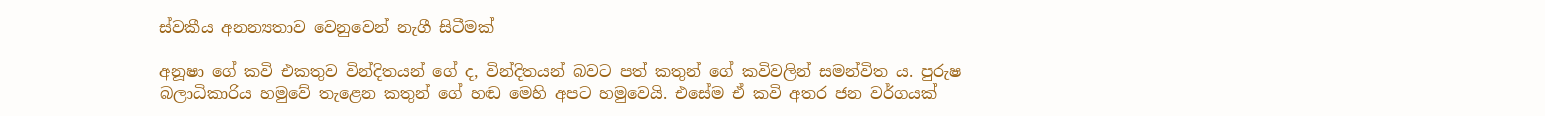ස්වකීය අනන්‍යතාව වෙනුවෙන් නැගී සිටීමක්

අනූෂා ගේ කවි එකතුව වින්දිතයන් ගේ ද, වින්දිතයන් බවට පත් කතුන් ගේ කවිවලින් සමන්විත ය. පුරුෂ බලාධිකාරිය හමුවේ තැළෙන කතුන් ගේ හඬ මෙහි අපට හමුවෙයි. එසේම ඒ කවි අතර ජන වර්ගයක්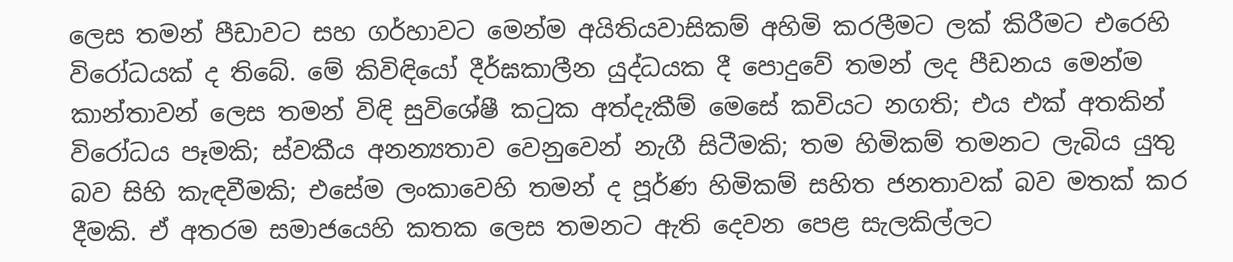ලෙස තමන් පීඩාවට සහ ගර්හාවට මෙන්ම අයිතියවාසිකම් අහිමි කරලීමට ලක් කිරීමට එරෙහි විරෝධයක් ද තිබේ. මේ කිවිඳියෝ දීර්ඝකාලීන යුද්ධයක දී පොදුවේ තමන් ලද පීඩනය මෙන්ම කාන්තාවන් ලෙස තමන් විඳි සුවිශේෂී කටුක අත්දැකීම් මෙසේ කවියට නගති; එය එක් අතකින් විරෝධය පෑමකි; ස්වකීය අනන්‍යතාව වෙනුවෙන් නැගී සිටීමකි; තම හිමිකම් තමනට ලැබිය යුතු බව සිහි කැඳවීමකි; එසේම ලංකාවෙහි තමන් ද පූර්ණ හිමිකම් සහිත ජනතාවක් බව මතක් කර දීමකි. ඒ අතරම සමාජයෙහි කතක ලෙස තමනට ඇති දෙවන පෙළ සැලකිල්ලට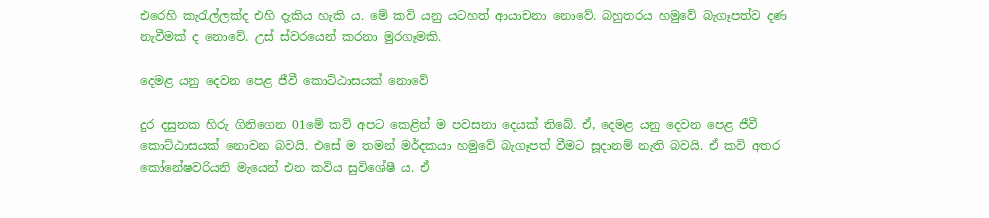එරෙහි කැරැල්ලක්ද එහි දැකිය හැකි ය. මේ කවි යනු යටහත් ආයාචනා නොවේ. බහුතරය හමුවේ බැගෑපත්ව දණ නැවීමක් ද නොවේ. උස් ස්වරයෙන් කරනා මුරගෑමකි.

දෙමළ යනු දෙවන පෙළ ජීවී කොට්ඨාසයක් නොවේ

දුර දසුනක හිරු ගිනිගෙන 01මේ කවි අපට කෙළින් ම පවසනා දෙයක් තිබේ. ඒ, දෙමළ යනු දෙවන පෙළ ජීවී කොට්ඨාසයක් නොවන බවයි. එසේ ම තමන් මර්දකයා හමුවේ බැගෑපත් වීමට සූදානම් නැති බවයි. ඒ කවි අතර කෝනේෂවරියනි මැයෙන් එන කවිය සුවිශේෂී ය. ඒ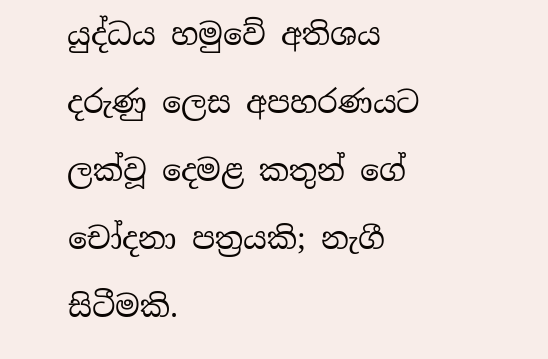යුද්ධය හමුවේ අතිශය දරුණු ලෙස අපහරණයට ලක්වූ දෙමළ කතුන් ගේ චෝදනා පත්‍රයකි; නැගී සිටීමකි.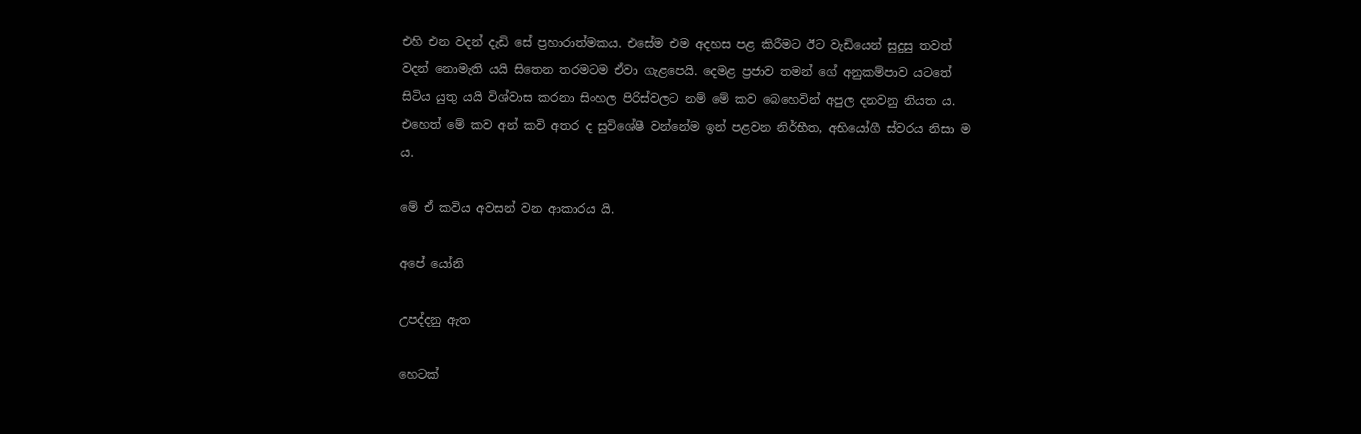එහි එන වදන් දැඩි සේ ප්‍රහාරාත්මකය. එසේම එම අදහස පළ කිරීමට ඊට වැඩියෙන් සුදුසු තවත් වදන් නොමැති යයි සිතෙන තරමටම ඒවා ගැළපෙයි. දෙමළ ප්‍රජාව තමන් ගේ අනුකම්පාව යටතේ සිටිය යුතු යයි විශ්වාස කරනා සිංහල පිරිස්වලට නම් මේ කව බෙහෙවින් අපුල දනවනු නියත ය. එහෙත් මේ කව අන් කවි අතර ද සුවිශේෂී වන්නේම ඉන් පළවන නිර්භීත, අභියෝගී ස්වරය නිසා ම ය.

මේ ඒ කවිය අවසන් වන ආකාරය යි.

අපේ යෝනි

උපද්දනු ඇත

හෙටක්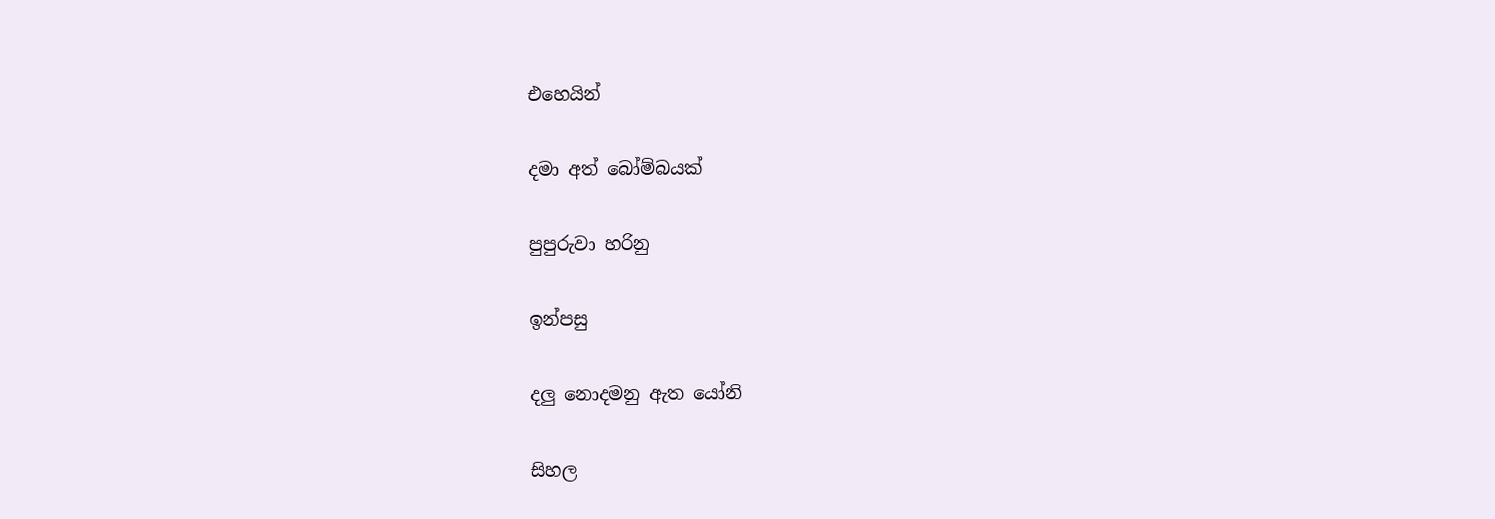එහෙයින්

දමා අත් බෝම්බයක්

පුපුරුවා හරිනු

ඉන්පසු

දලු නොදමනු ඇත යෝනි

සිහල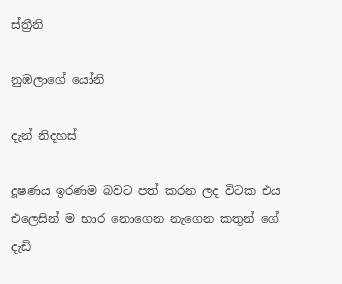ස්ත්‍රීනි

නුඹලාගේ යෝනි

දැන් නිදහස්

දූෂණය ඉරණම බවට පත් කරන ලද විටක එය එලෙසින් ම භාර නොගෙන නැගෙන කතුන් ගේ දැඩි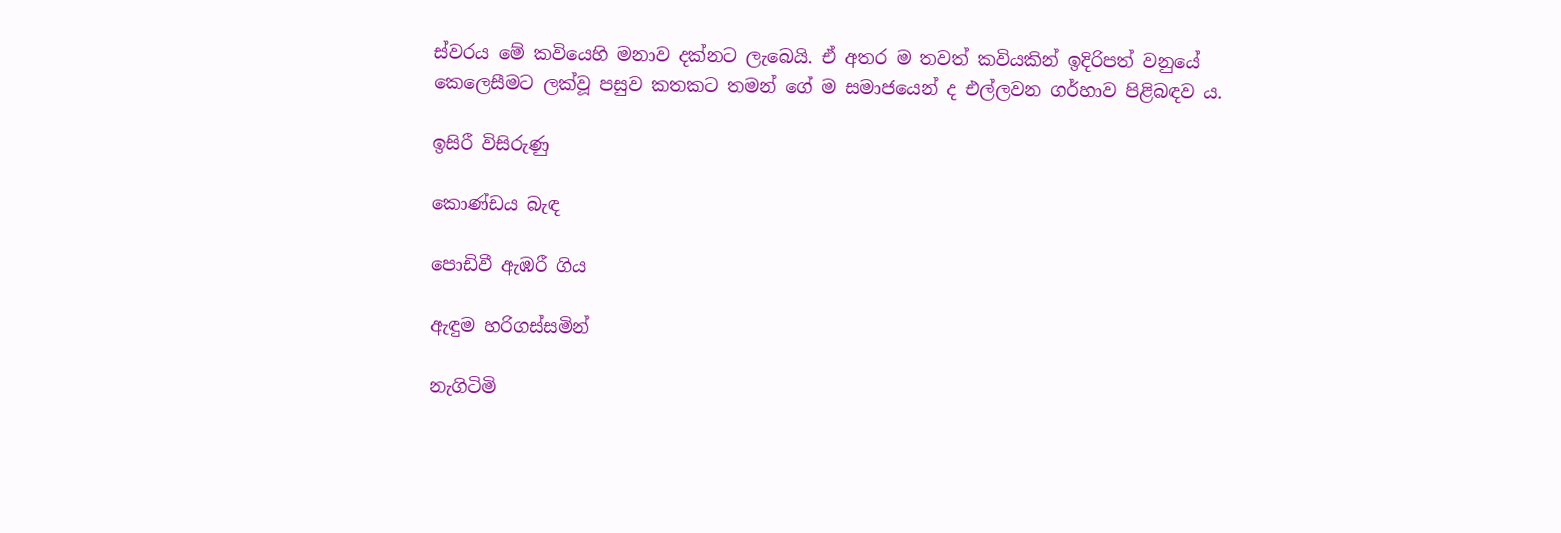ස්වරය මේ කවියෙහි මනාව දක්නට ලැබෙයි. ඒ අතර ම තවත් කවියකින් ඉදිරිපත් වනුයේ කෙලෙසීමට ලක්වූ පසුව කතකට තමන් ගේ ම සමාජයෙන් ද එල්ලවන ගර්හාව පිළිබඳව ය.

ඉසිරී විසිරුණු

කොණ්ඩය බැඳ

පොඩිවී ඇඹරී ගිය

ඇඳුම හරිගස්සමින්

නැගිටිමි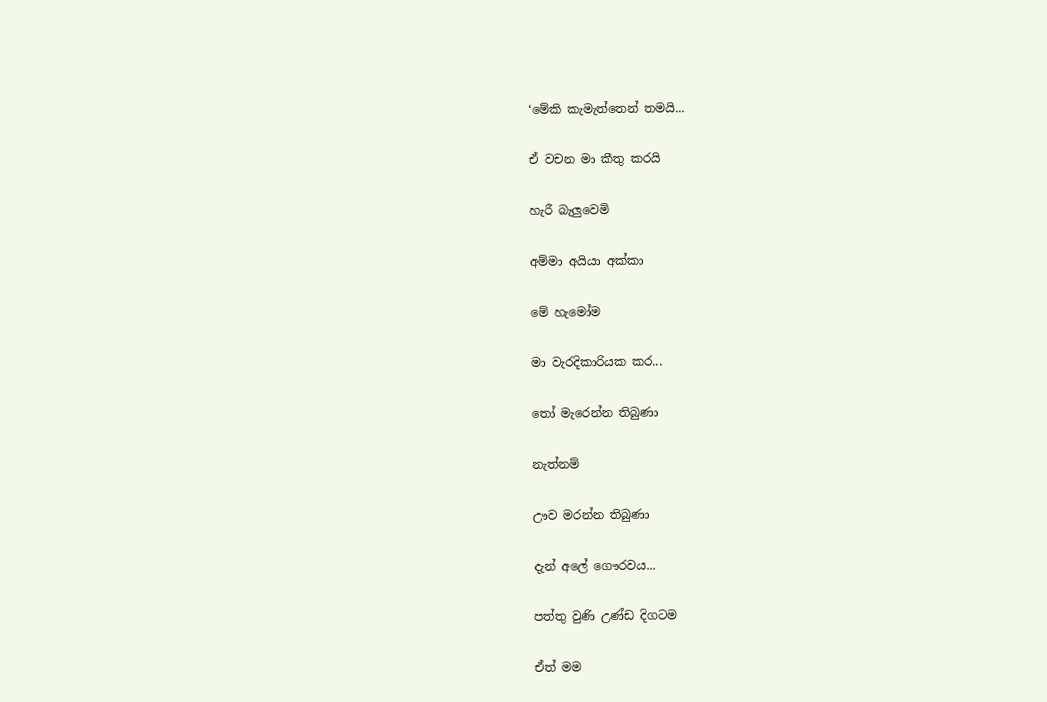‘මේකි කැමැත්තෙන් තමයි...

ඒ වචන මා කීතු කරයි

හැරී බැලුවෙමි

අම්මා අයියා අක්කා

මේ හැමෝම

මා වැරදිකාරියක කර...

තෝ මැරෙන්න තිබුණා

නැත්නම්

ඌව මරන්න තිබුණා

දැන් අලේ ගෞරවය...

පත්තු වුණි උණ්ඩ දිගටම

ඒත් මම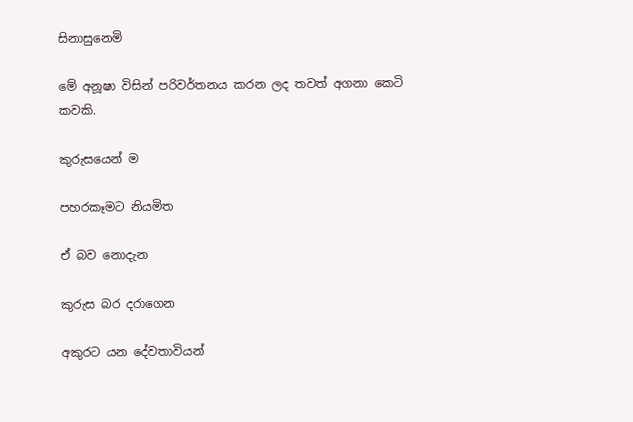සිනාසුනෙමි

මේ අනූෂා විසින් පරිවර්තනය කරන ලද තවත් අගනා කෙටි කවකි.

කුරුසයෙන් ම

පහරකෑමට නියමිත

ඒ බව නොදැන

කුරුස බර දරාගෙන

අකුරට යන දේවතාවියන්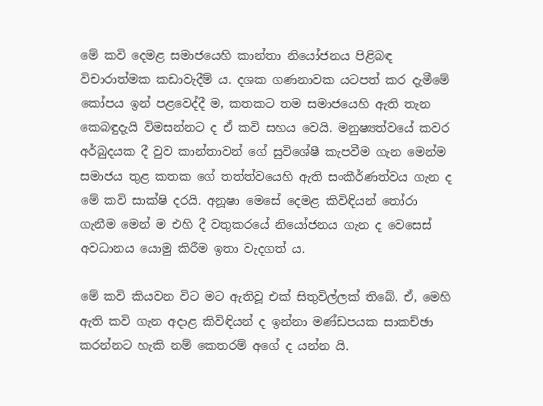මේ කවි දෙමළ සමාජයෙහි කාන්තා නියෝජනය පිළිබඳ විචාරාත්මක කඩාවැදීම් ය. දශක ගණනාවක යටපත් කර දැමීමේ කෝපය ඉන් පළවෙද්දී ම, කතකට තම සමාජයෙහි ඇති තැන කෙබඳුදැයි විමසන්නට ද ඒ කවි සහය වෙයි. මනුෂ්‍යත්වයේ කවර අර්බුදයක දී වුව කාන්තාවන් ගේ සුවිශේෂී කැපවීම ගැන මෙන්ම සමාජය තුළ කතක ගේ තත්ත්වයෙහි ඇති සංකීර්ණත්වය ගැන ද මේ කවි සාක්ෂි දරයි. අනූෂා මෙසේ දෙමළ කිවිඳියන් තෝරා ගැනීම මෙන් ම එහි දී වතුකරයේ නියෝජනය ගැන ද වෙසෙස් අවධානය යොමු කිරීම ඉතා වැදගත් ය.

මේ කවි කියවන විට මට ඇතිවූ එක් සිතුවිල්ලක් තිබේ. ඒ, මෙහි ඇති කවි ගැන අදාළ කිවිඳියන් ද ඉන්නා මණ්ඩපයක සාකච්ඡා කරන්නට හැකි නම් කෙතරම් අගේ ද යන්න යි.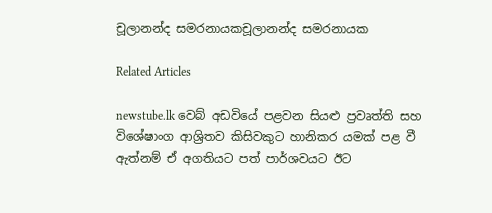චූලානන්ද සමරනායකචූලානන්ද සමරනායක

Related Articles

newstube.lk වෙබ් අඩවියේ පළවන සියළු ප්‍රවෘත්ති සහ විශේෂාංග ආශ්‍රිතව කිසිවකුට හානිකර යමක් පළ වී ඇත්නම් ඒ අගතියට පත් පාර්ශවයට ඊට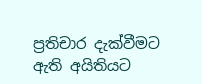ප්‍රතිචාර දැක්වීමට ඇති අයිතියට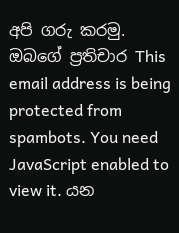අපි ගරු කරමු.
ඔබගේ ප්‍රතිචාර This email address is being protected from spambots. You need JavaScript enabled to view it. යන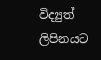විද්‍යුත් ලිපිනයට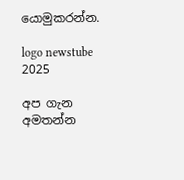යොමුකරන්න.

logo newstube 2025

අප ගැන අමතන්න